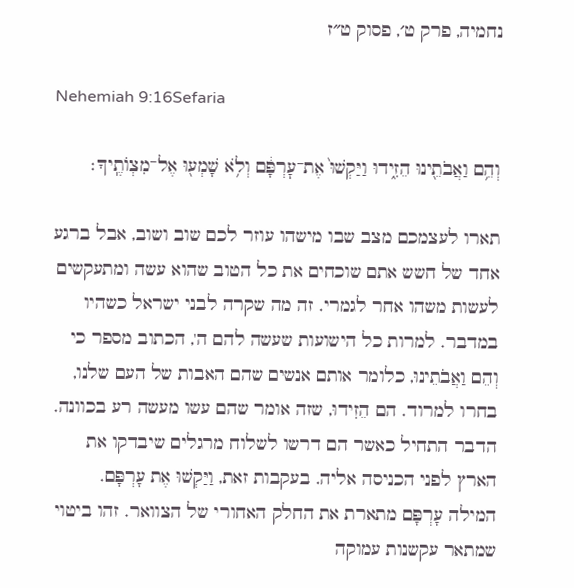נחמיה, פרק ט׳, פסוק ט״ז

Nehemiah 9:16Sefaria

וְהֵ֥ם וַאֲבֹתֵ֖ינוּ הֵזִ֑ידוּ וַיַּקְשׁוּ֙ אֶת־עׇרְפָּ֔ם וְלֹ֥א שָׁמְע֖וּ אֶל־מִצְוֺתֶֽיךָ׃

תארו לעצמכם מצב שבו מישהו עוזר לכם שוב ושוב, אבל ברגע אחד של חשש אתם שוכחים את כל הטוב שהוא עשה ומתעקשים לעשות משהו אחר לגמרי. זה מה שקרה לבני ישראל כשהיו במדבר. למרות כל הישועות שעשה להם ה', הכתוב מספר כי וְהֵם וַאֲבֹתֵינוּ, כלומר אותם אנשים שהם האבות של העם שלנו, בחרו למרוד. הם הֵזִידוּ, שזה אומר שהם עשו מעשה רע בכוונה. הדבר התחיל כאשר הם דרשו לשלוח מרגלים שיבדקו את הארץ לפני הכניסה אליה. בעקבות זאת, וַיַּקְשׁוּ אֶת עָרְפָּם. המילה עָרְפָּם מתארת את החלק האחורי של הצוואר. זהו ביטוי שמתאר עקשנות עמוקה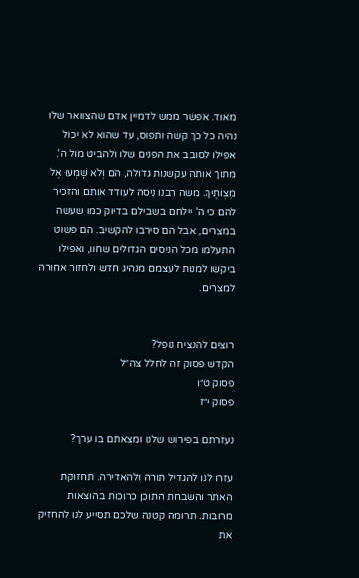מאוד. אפשר ממש לדמיין אדם שהצוואר שלו נהיה כל כך קשה ותפוס, עד שהוא לא יכול אפילו לסובב את הפנים שלו ולהביט מול ה'. מתוך אותה עקשנות גדולה, הם וְלֹא שָׁמְעוּ אֶל מִצְוֹתֶיךָ. משה רבנו ניסה לעודד אותם והזכיר להם כי ה' יילחם בשבילם בדיוק כמו שעשה במצרים, אבל הם סירבו להקשיב. הם פשוט התעלמו מכל הניסים הגדולים שחוו, ואפילו ביקשו למנות לעצמם מנהיג חדש ולחזור אחורה למצרים.


רוצים להנציח נופל?
הקדש פסוק זה לחלל צה״ל
פסוק ט״ו
פסוק י״ז

נעזרתם בפירוש שלנו ומצאתם בו ערך?

עזרו לנו להגדיל תורה ולהאדירה. תחזוקת האתר והשבחת התוכן כרוכות בהוצאות מרובות. תרומה קטנה שלכם תסייע לנו להחזיק את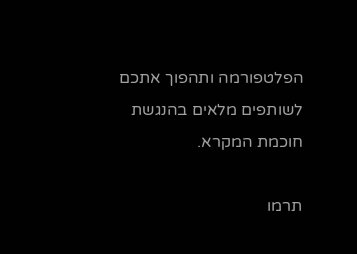הפלטפורמה ותהפוך אתכם לשותפים מלאים בהנגשת חוכמת המקרא.

תרמו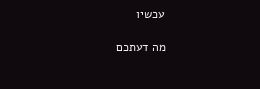עכשיו

מה דעתכם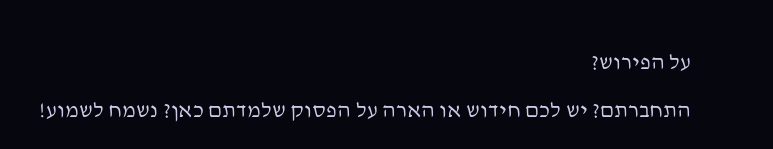על הפירוש?

התחברתם? יש לכם חידוש או הארה על הפסוק שלמדתם כאן? נשמח לשמוע!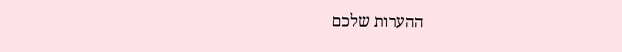ההערות שלכם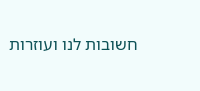חשובות לנו ועוזרות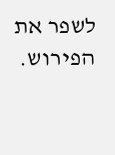לשפר את הפירוש.